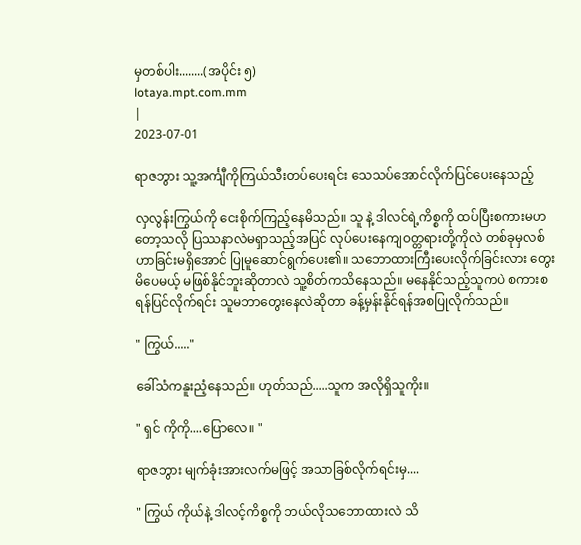မှတစ်ပါး........(အပိုင်း ၅)
lotaya.mpt.com.mm
|
2023-07-01

ရာဇဘွား သူ့အင်္ကျီကိုကြယ်သီးတပ်ပေးရင်း သေသပ်အောင်လိုက်ပြင်ပေးနေသည့်

လှလွန်းကြွယ်ကို ငေးစိုက်ကြည့်နေမိသည်။ သူ နဲ့ ဒါလင်ရဲ့ကိစ္စကို ထပ်ပြီးစကားမဟတော့သလို ပြဿနာလဲမရှာသည့်အပြင် လုပ်ပေးနေကျဝတ္တရားတို့ကိုလဲ တစ်ခုမှလစ်ဟာခြင်းမရှိအောင် ပြုမူဆောင်ရွက်ပေး၏။ သဘောထားကြီးပေးလိုက်ခြင်းလား တွေးမိပေမယ့် မဖြစ်နိုင်ဘူးဆိုတာလဲ သူ့စိတ်ကသိနေသည်။ မနေနိုင်သည့်သူကပဲ စကားစရန်ပြင်လိုက်ရင်း သူမဘာတွေးနေလဲဆိုတာ ခန့်မှန်းနိုင်ရန်အစပြုလိုက်သည်။

" ကြွယ်....."

ခေါ်သံကနူးညံ့နေသည်။ ဟုတ်သည်.....သူက အလိုရှိသူကိုး။

" ရှင် ကိုကို....ပြောလေ။ "

ရာဇဘွား မျက်ခုံးအားလက်မဖြင့် အသာခြစ်လိုက်ရင်းမှ....

" ကြွယ် ကိုယ်နဲ့ ဒါလင့်ကိစ္စကို ဘယ်လိုသဘောထားလဲ သိ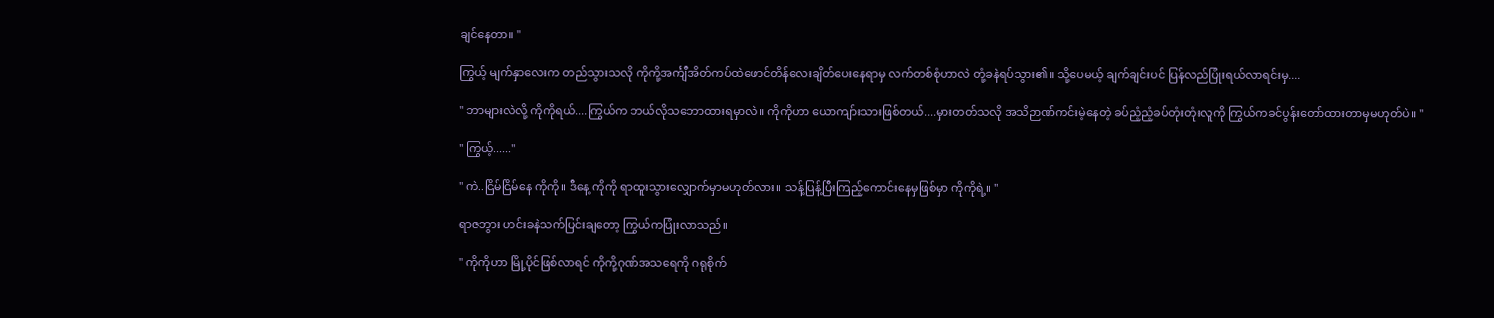ချင်နေတာ။ "

ကြွယ့် မျက်နှာလေးက တည်သွားသလို ကိုကို့အင်္ကျီအိတ်ကပ်ထဲဖောင်တိန်လေးချိတ်ပေးနေရာမှ လက်တစ်စုံဟာလဲ တုံ့ခနဲရပ်သွား၏။ သို့ပေမယ့် ချက်ချင်းပင် ပြန်လည်ပြုံးရယ်လာရင်းမှ....

" ဘာများလဲလို့ ကိုကိုရယ်....ကြွယ်က ဘယ်လိုသဘောထားရမှာလဲ။ ကိုကိုဟာ ယောကျာ်းသားဖြစ်တယ်....မှားတတ်သလို အသိဉာဏ်ကင်းမဲ့နေတဲ့ ခပ်ညံ့ညံ့ခပ်တုံးတုံးလူကို ကြွယ်ကခင်ပွန်းတော်ထားတာမှမဟုတ်ပဲ။ "

" ကြွယ့်......"

" ကဲ..ငြိမ်ငြိမ်နေ ကိုကို။ ဒီနေ့ ကိုကို ရာထူးသွားလျှောက်မှာမဟုတ်လား။ သန့်ပြန့်ပြီးကြည့်ကောင်းနေမှဖြစ်မှာ ကိုကိုရဲ့။ "

ရာဇဘွား ဟင်းခနဲသက်ပြင်းချတော့ ကြွယ်ကပြုံးလာသည်။

" ကိုကိုဟာ မြို့ပိုင်ဖြစ်လာရင် ကိုကို့ဂုဏ်အသရေကို ဂရုစိုက်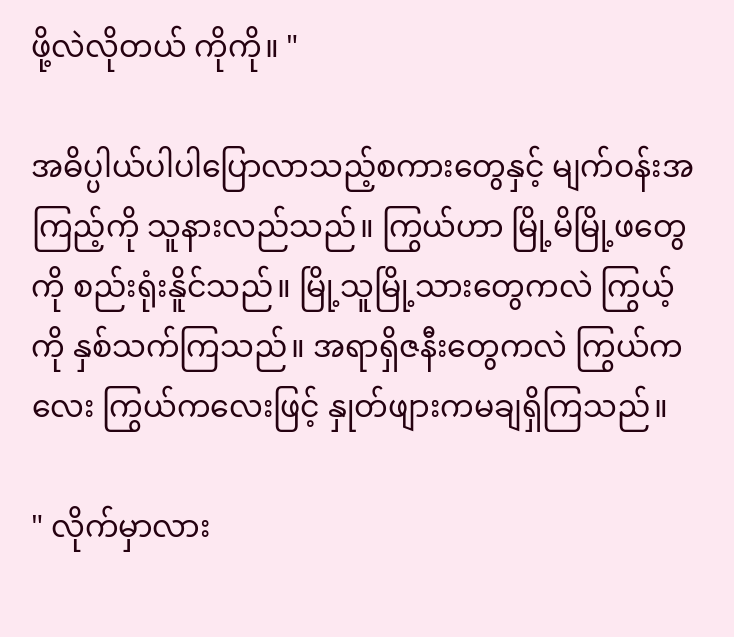ဖို့လဲလိုတယ် ကိုကို။ "

အဓိပ္ပါယ်ပါပါပြောလာသည့်စကားတွေနှင့် မျက်ဝန်းအကြည့်ကို သူနားလည်သည်။ ကြွယ်ဟာ မြို့မိမြို့ဖတွေကို စည်းရုံးနိူင်သည်။ မြို့သူမြို့သားတွေကလဲ ကြွယ့်ကို နှစ်သက်ကြသည်။ အရာရှိဇနီးတွေကလဲ ကြွယ်ကလေး ကြွယ်ကလေးဖြင့် နှုတ်ဖျားကမချရှိကြသည်။

" လိုက်မှာလား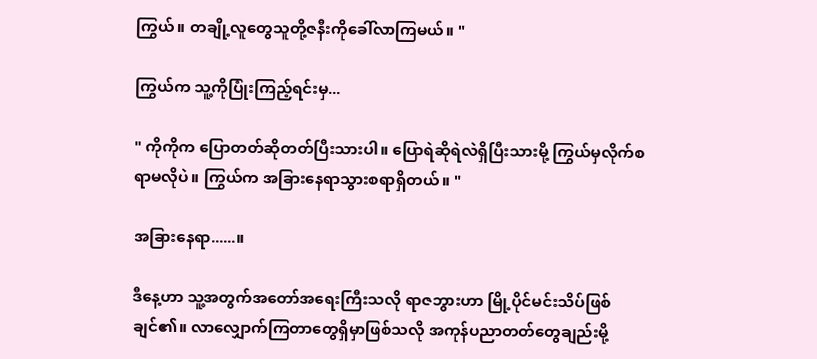ကြွယ်။ တချို့လူတွေသူတို့ဇနီးကိုခေါ်လာကြမယ်။ "

ကြွယ်က သူ့ကိုပြုံးကြည့်ရင်းမှ...

" ကိုကိုက ပြောတတ်ဆိုတတ်ပြီးသားပါ။ ပြောရဲဆိုရဲလဲရှိပြီးသားမို့ ကြွယ်မှလိုက်စရာမလိုပဲ။ ကြွယ်က အခြားနေရာသွားစရာရှိတယ်။ "

အခြားနေရာ......။

ဒီနေ့ဟာ သူ့အတွက်အတော်အရေးကြီးသလို ရာဇဘွားဟာ မြို့ပိုင်မင်းသိပ်ဖြစ်ချင်၏။ လာလျှောက်ကြတာတွေရှိမှာဖြစ်သလို အကုန်ပညာတတ်တွေချည်းမို့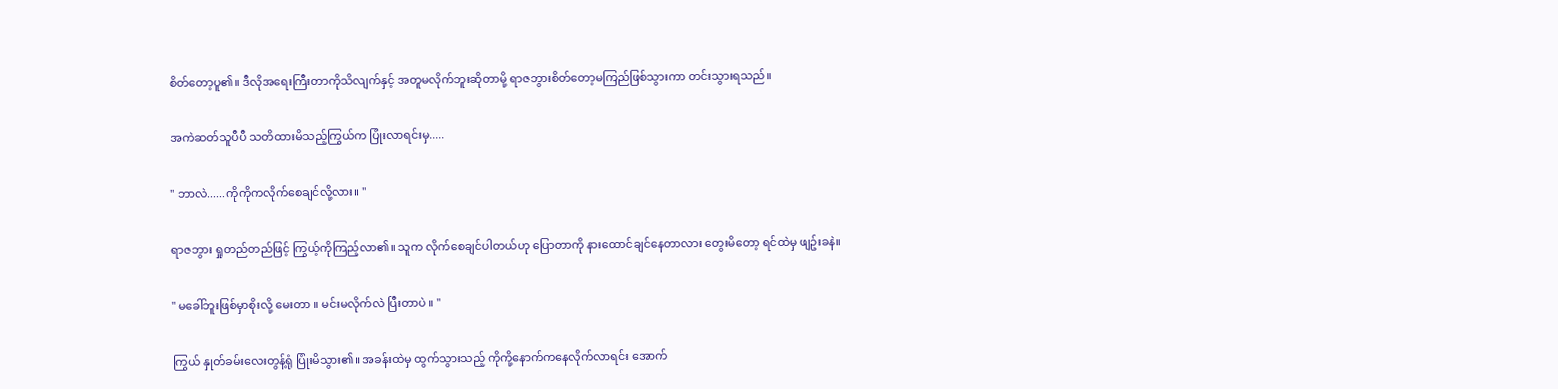စိတ်တော့ပူ၏။ ဒီလိုအရေးကြီးတာကိုသိလျက်နှင့် အတူမလိုက်ဘူးဆိုတာမို့ ရာဇဘွားစိတ်တော့မကြည်ဖြစ်သွားကာ တင်းသွားရသည်။

အကဲဆတ်သူပီပီ သတိထားမိသည့်ကြွယ်က ပြုံးလာရင်းမှ.....

" ဘာလဲ......ကိုကိုကလိုက်စေချင်လို့လား။ "

ရာဇဘွား ရှုတည်တည်ဖြင့် ကြွယ့်ကိုကြည့်လာ၏။ သူက လိုက်စေချင်ပါတယ်ဟု ပြောတာကို နားထောင်ချင်နေတာလား တွေးမိတော့ ရင်ထဲမှ ဖျဥ်းခနဲ။

" မခေါ်ဘူးဖြစ်မှာစိုးလို့ မေးတာ ။ မင်းမလိုက်လဲ ပြီးတာပဲ ။ "

ကြွယ် နှုတ်ခမ်းလေးတွန့်ရုံ ပြုံးမိသွား၏။ အခန်းထဲမှ ထွက်သွားသည့် ကိုကို့နောက်ကနေလိုက်လာရင်း အောက်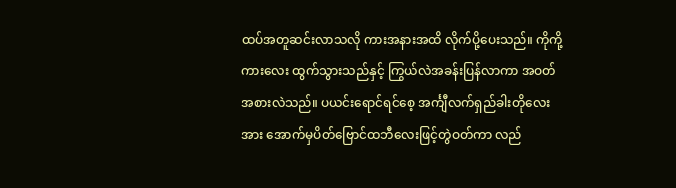ထပ်အတူဆင်းလာသလို ကားအနားအထိ လိုက်ပို့ပေးသည်။ ကိုကို့ကားလေး ထွက်သွားသည်နှင့် ကြွယ်လဲအခန်းပြန်လာကာ အဝတ်အစားလဲသည်။ ပယင်းရောင်ရင်စေ့ အင်္ကျီလက်ရှည်ခါးတိုလေးအား အောက်မှပိတ်ဗြောင်ထဘီလေးဖြင့်တွဲဝတ်ကာ လည်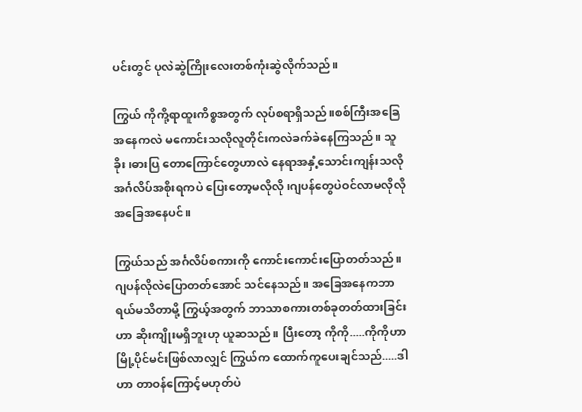ပင်းတွင် ပုလဲဆွဲကြိုးလေးတစ်ကုံးဆွဲလိုက်သည်။

ကြွယ် ကိုကို့ရာထူးကိစ္စအတွက် လုပ်စရာရှိသည်။စစ်ကြီးအခြေအနေကလဲ မကောင်းသလိုလူတိုင်းကလဲခက်ခဲနေကြသည်။ သူခိုး၊ဓားပြ တောကြောင်တွေဟာလဲ နေရာအနှံ့သောင်းကျန်းသလို အင်္ဂလိပ်အစိုးရကပဲ ပြေးတော့မလိုလို ၊ဂျပန်တွေပဲဝင်လာမလိုလိုအခြေအနေပင်။

ကြွယ်သည် အင်္ဂလိပ်စကားကို ကောင်းကောင်းပြောတတ်သည်။ ဂျပန်လိုလဲပြောတတ်အောင် သင်နေသည်။ အခြေအနေကဘာရယ်မသိတာမို့ ကြွယ့်အတွက် ဘာသာစကားတစ်ခုတတ်ထားခြင်းဟာ ဆိုးကျိုးမရှိဘူးဟု ယူဆသည်။ ပြီးတော့ ကိုကို.....ကိုကိုဟာ မြို့ပိုင်မင်းဖြစ်လာလျှင် ကြွယ်က ထောက်ကူပေးချင်သည်.....ဒါဟာ တာဝန်ကြောင့်မဟုတ်ပဲ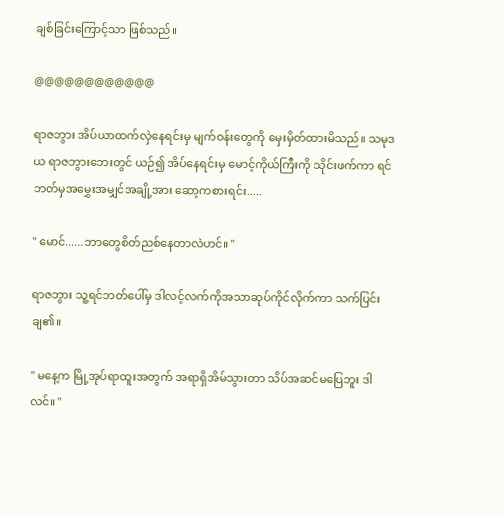ချစ်ခြင်းကြောင့်သာ ဖြစ်သည်။

@@@@@@@@@@@@

ရာဇဘွား အိပ်ယာထက်လှဲနေရင်းမှ မျက်ဝန်းတွေကို မှေးမှိတ်ထားမိသည်။ သမုဒယ ရာဇဘွားဘေးတွင် ယဉ်၍ အိပ်နေရင်းမှ မောင့်ကိုယ်ကြီးကို သိုင်းဖက်ကာ ရင်ဘတ်မှအမွှေးအမျှင်အချို့အား ဆော့ကစားရင်း.....

" မောင်......ဘာတွေစိတ်ညစ်နေတာလဲဟင်။ "

ရာဇဘွား သူ့ရင်ဘတ်ပေါ်မှ ဒါလင့်လက်ကိုအသာဆုပ်ကိုင်လိုက်ကာ သက်ပြင်းချ၏။

" မနေ့က မြို့အုပ်ရာထူးအတွက် အရာရှိအိမ်သွားတာ သိပ်အဆင်မပြေဘူး ဒါလင်။ "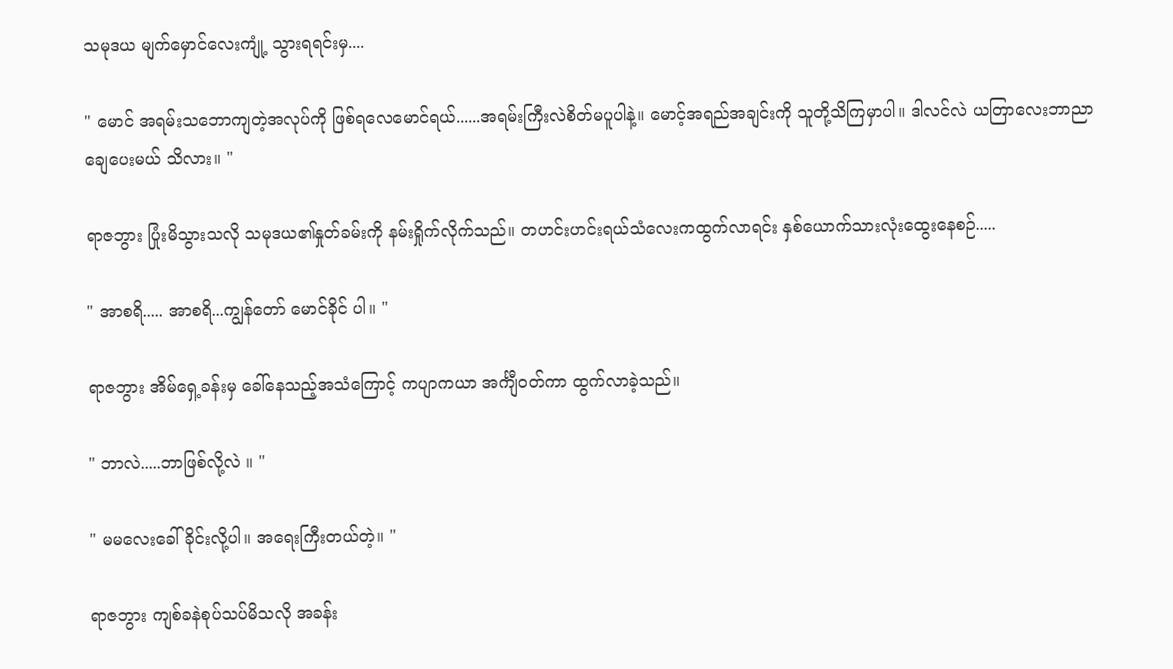သမုဒယ မျက်မှောင်လေးကျုံ့ သွားရရင်းမှ....

" မောင် အရမ်းသဘောကျတဲ့အလုပ်ကို ဖြစ်ရလေမောင်ရယ်......အရမ်းကြီးလဲစိတ်မပူပါနဲ့။ မောင့်အရည်အချင်းကို သူတို့သိကြမှာပါ။ ဒါလင်လဲ ယတြာလေးဘာညာချေပေးမယ် သိလား။ "

ရာဇဘွား ပြုံးမိသွားသလို သမုဒယ၏နှုတ်ခမ်းကို နမ်းရှိုက်လိုက်သည်။ တဟင်းဟင်းရယ်သံလေးကထွက်လာရင်း နှစ်ယောက်သားလုံးထွေးနေစဉ်.....

" အာစရိ..... အာစရိ...ကျွန်တော် မောင်ခိုင် ပါ။ "

ရာဇဘွား အိမ်ရှေ့ခန်းမှ ခေါ်နေသည့်အသံကြောင့် ကပျာကယာ အင်္ကျီဝတ်ကာ ထွက်လာခဲ့သည်။

" ဘာလဲ.....ဘာဖြစ်လို့လဲ ။ "

" မမလေးခေါ်ခိုင်းလို့ပါ။ အရေးကြီးတယ်တဲ့။ "

ရာဇဘွား ကျစ်ခနဲစုပ်သပ်မိသလို အခန်း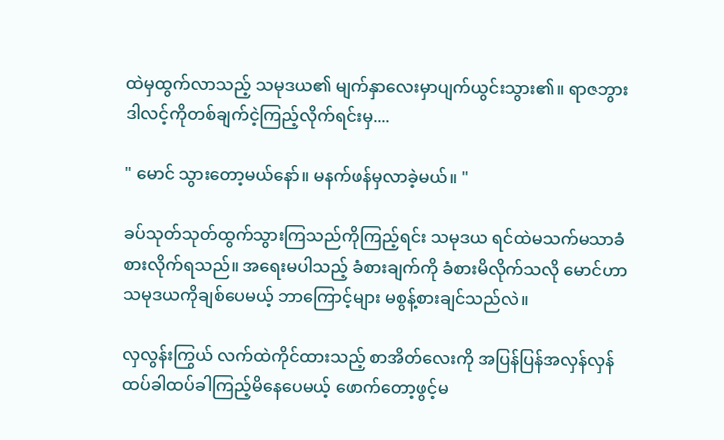ထဲမှထွက်လာသည့် သမုဒယ၏ မျက်နှာလေးမှာပျက်ယွင်းသွား၏။ ရာဇဘွား ဒါလင့်ကိုတစ်ချက်ငဲ့ကြည့်လိုက်ရင်းမှ....

" မောင် သွားတော့မယ်နော်။ မနက်ဖန်မှလာခဲ့မယ်။ "

ခပ်သုတ်သုတ်ထွက်သွားကြသည်ကိုကြည့်ရင်း သမုဒယ ရင်ထဲမသက်မသာခံစားလိုက်ရသည်။ အရေးမပါသည့် ခံစားချက်ကို ခံစားမိလိုက်သလို မောင်ဟာ သမုဒယကိုချစ်ပေမယ့် ဘာကြောင့်များ မစွန့်စားချင်သည်လဲ။

လှလွန်းကြွယ် လက်ထဲကိုင်ထားသည့် စာအိတ်လေးကို အပြန်ပြန်အလှန်လှန်ထပ်ခါထပ်ခါကြည့်မိနေပေမယ့် ဖောက်တော့ဖွင့်မ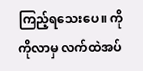ကြည့်ရသေးပေ။ ကိုကိုလာမှ လက်ထဲအပ်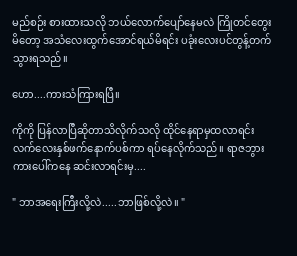မည်စဉ်း စားထားသလို ဘယ်လောက်ပျော်နေမလဲ ကြိုတင်တွေးမိတော့ အသံလေးထွက်အောင်ရယ်မိရင်း ပခုံးလေးပင်တွန့်တက်သွားရသည်။

ဟော....ကားသံကြားရပြီ။

ကိုကို ပြန်လာပြီဆိုတာသိလိုက်သလို ထိုင်နေရာမှထလာရင်း လက်လေးနှစ်ဖက်နောက်ပစ်ကာ ရပ်နေလိုက်သည်။ ရာဇဘွားကားပေါ်ကနေ ဆင်းလာရင်းမှ....

" ဘာအရေးကြီးလို့လဲ.....ဘာဖြစ်လို့လဲ။ "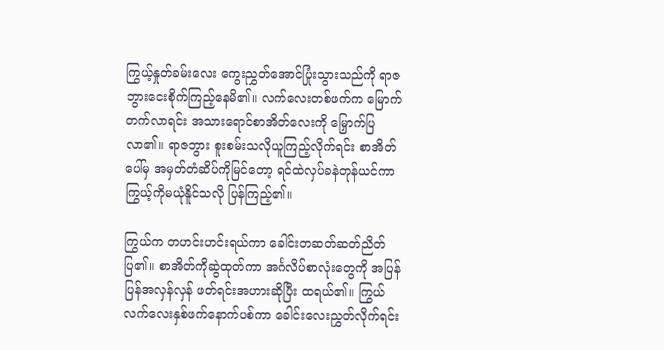ကြွယ့်နှုတ်ခမ်းလေး ကွေးညွှတ်အောင်ပြုံးသွားသည်ကို ရာဇဘွားငေးစိုက်ကြည့်နေမိ၏။ လက်လေးတစ်ဖက်က မြောက်တက်လာရင်း အသားရောင်စာအိတ်လေးကို မြှောက်ပြလာ၏။ ရာဇဘွား စူးစမ်းသလိုယူကြည့်လိုက်ရင်း စာအိတ်ပေါ်မှ အမှတ်တံဆိပ်ကိုမြင်တော့ ရင်ထဲလှပ်ခနဲတုန်ယင်ကာ ကြွယ့်ကိုမယုံနိူင်သလို ပြန်ကြည့်၏။

ကြွယ်က တဟင်းဟင်းရယ်ကာ ခေါင်းတဆတ်ဆတ်ညိတ်ပြ၏။ စာအိတ်ကိုဆွဲထုတ်ကာ အင်္ဂလိပ်စာလုံးတွေကို အပြန်ပြန်အလှန်လှန် ဖတ်ရင်းအဟားဆိုပြီး ထရယ်၏။ ကြွယ် လက်လေးနှစ်ဖက်နောက်ပစ်ကာ ခေါင်းလေးညွှတ်လိုက်ရင်း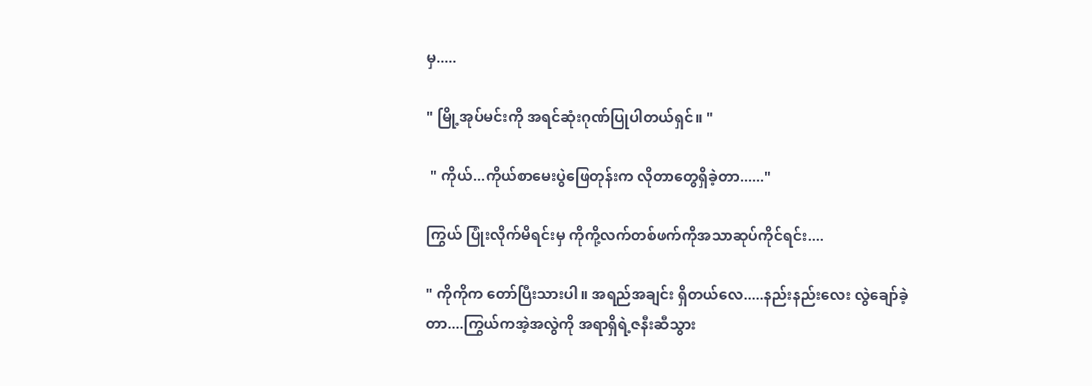မှ.....

" မြို့အုပ်မင်းကို အရင်ဆုံးဂုဏ်ပြုပါတယ်ရှင်။ "

 " ကိုယ်...ကိုယ်စာမေးပွဲဖြေတုန်းက လိုတာတွေရှိခဲ့တာ......"

ကြွယ် ပြုံးလိုက်မိရင်းမှ ကိုကို့လက်တစ်ဖက်ကိုအသာဆုပ်ကိုင်ရင်း....

" ကိုကိုက တော်ပြီးသားပါ။ အရည်အချင်း ရှိတယ်လေ.....နည်းနည်းလေး လွဲချော်ခဲ့တာ....ကြွယ်ကအဲ့အလွဲကို အရာရှိရဲ့ဇနီးဆီသွား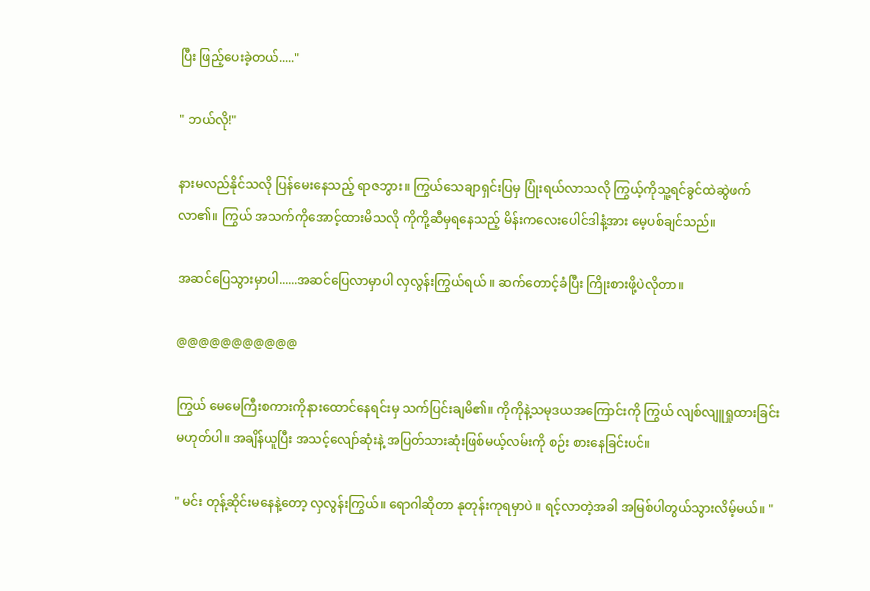ပြီး ဖြည့်ပေးခဲ့တယ်....."

" ဘယ်လို!"

နားမလည်နိုင်သလို ပြန်မေးနေသည့် ရာဇဘွား။ ကြွယ်သေချာရှင်းပြမှ ပြုံးရယ်လာသလို ကြွယ့်ကိုသူ့ရင်ခွင်ထဲဆွဲဖက်လာ၏။ ကြွယ် အသက်ကိုအောင့်ထားမိသလို ကိုကို့ဆီမှရနေသည့် မိန်းကလေးပေါင်ဒါနံ့အား မေ့ပစ်ချင်သည်။

အဆင်ပြေသွားမှာပါ......အဆင်ပြေလာမှာပါ လှလွန်းကြွယ်ရယ် ။ ဆက်တောင့်ခံပြီး ကြိုးစားဖို့ပဲလိုတာ။

@@@@@@@@@@@

ကြွယ် မေမေကြီးစကားကိုနားထောင်နေရင်းမှ သက်ပြင်းချမိ၏။ ကိုကိုနဲ့သမုဒယအကြောင်းကို ကြွယ် လျစ်လျူရှုထားခြင်းမဟုတ်ပါ။ အချိန်ယူပြီး အသင့်လျော်ဆုံးနဲ့ အပြတ်သားဆုံးဖြစ်မယ့်လမ်းကို စဉ်း စားနေခြင်းပင်။

" မင်း တုန့်ဆိုင်းမနေနဲ့တော့ လှလွန်းကြွယ်။ ရောဂါဆိုတာ နုတုန်းကုရမှာပဲ ။ ရင့်လာတဲ့အခါ အမြစ်ပါတွယ်သွားလိမ့်မယ်။ "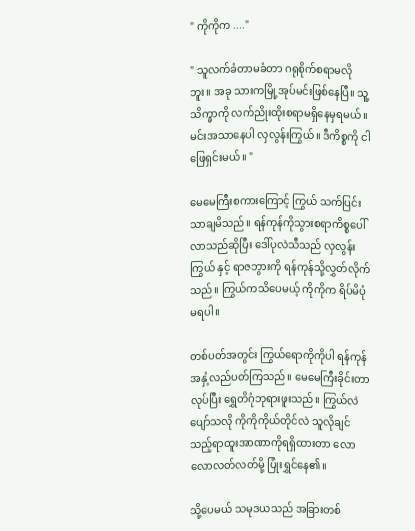" ကိုကိုက ...."

" သူလက်ခံတာမခံတာ ဂရုစိုက်စရာမလိုဘူး။ အခု သားကမြို့အုပ်မင်းဖြစ်နေပြီ။ သူ့သိက္ခာကို လက်ညိုးထိုးစရာမရှိနေမှရမယ်။ မင်းအသာနေပါ လှလွန်းကြွယ်။ ဒီကိစ္စကို ငါဖြေရှင်းမယ်။ "

မေမေကြီးစကားကြောင့် ကြွယ် သက်ပြင်းသာချမိသည်။ ရန်ကုန်ကိုသွားစရာကိစ္စပေါ်လာသည်ဆိုပြီး ဒေါ်ပုလဲသီသည် လှလွန်းကြွယ် နှင့် ရာဇဘွားကို ရန်ကုန်သို့လွှတ်လိုက်သည်။ ကြွယ်ကသိပေမယ့် ကိုကိုက ရိပ်မိပုံမရပါ။

တစ်ပတ်အတွင်း ကြွယ်ရောကိုကိုပါ ရန်ကုန်အနှံ့လည်ပတ်ကြသည်။ မေမေကြီးခိုင်းတာလုပ်ပြီး ရွှေတိဂုံဘုရားဖူးသည်။ ကြွယ်လဲပျော်သလို ကိုကိုကိုယ်တိုင်လဲ သူလိုချင်သည့်ရာထူးအာဏာကိုရရှိထားတာ လောလောလတ်လတ်မို့ ပြုံးရွှင်နေ၏။

သို့ပေမယ် သမုဒယသည် အခြားတစ်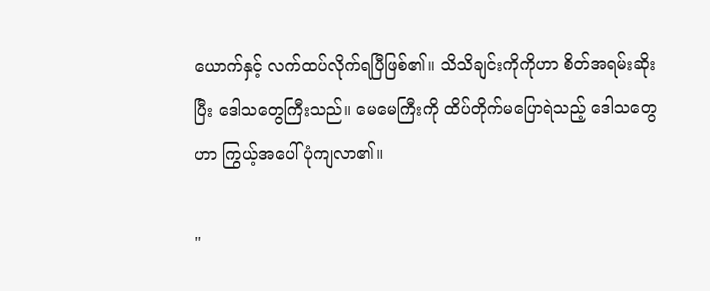ယောက်နှင့် လက်ထပ်လိုက်ရပြီဖြစ်၏။ သိသိချင်းကိုကိုဟာ စိတ်အရမ်းဆိုးပြီး ဒေါသတွေကြီးသည်။ မေမေကြီးကို ထိပ်တိုက်မပြောရဲသည့် ဒေါသတွေဟာ ကြွယ့်အပေါ်ပုံကျလာ၏။

"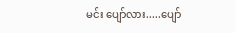မင်း ပျော်လား.....ပျော်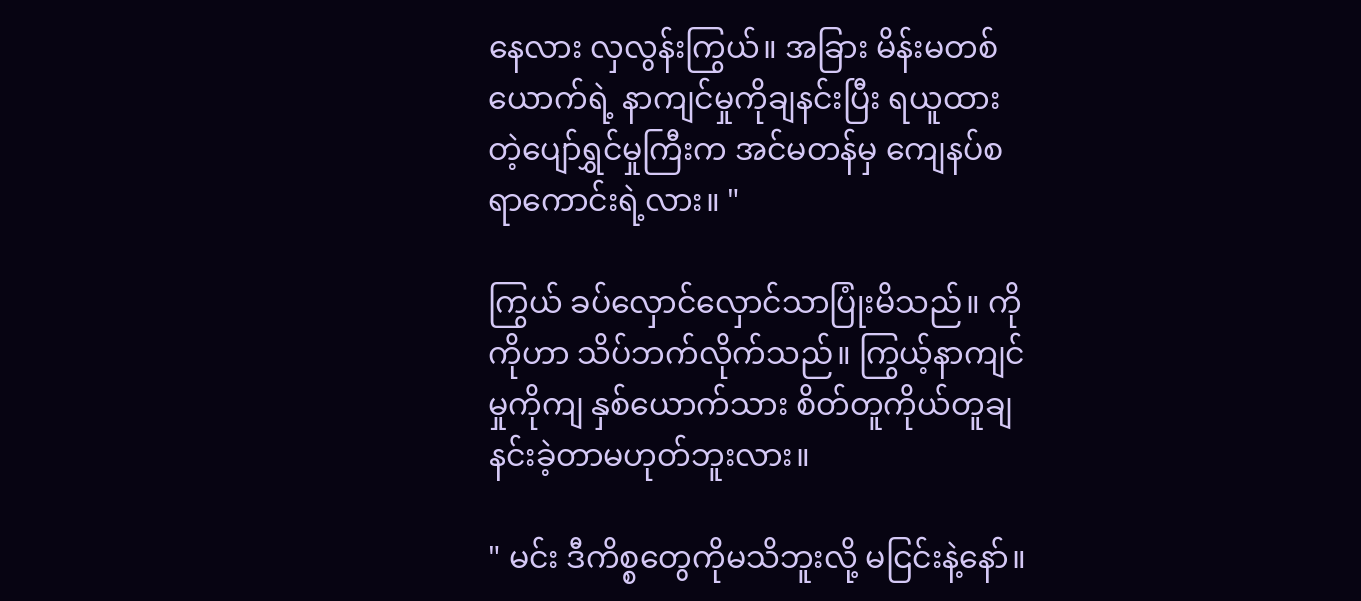နေလား လှလွန်းကြွယ်။ အခြား မိန်းမတစ်ယောက်ရဲ့ နာကျင်မှုကိုချနင်းပြီး ရယူထားတဲ့ပျော်ရွှင်မှုကြီးက အင်မတန်မှ ကျေနပ်စရာကောင်းရဲ့လား။ "

ကြွယ် ခပ်လှောင်လှောင်သာပြုံးမိသည်။ ကိုကိုဟာ သိပ်ဘက်လိုက်သည်။ ကြွယ့်နာကျင်မှုကိုကျ နှစ်ယောက်သား စိတ်တူကိုယ်တူချနင်းခဲ့တာမဟုတ်ဘူးလား။

" မင်း ဒီကိစ္စတွေကိုမသိဘူးလို့ မငြင်းနဲ့နော်။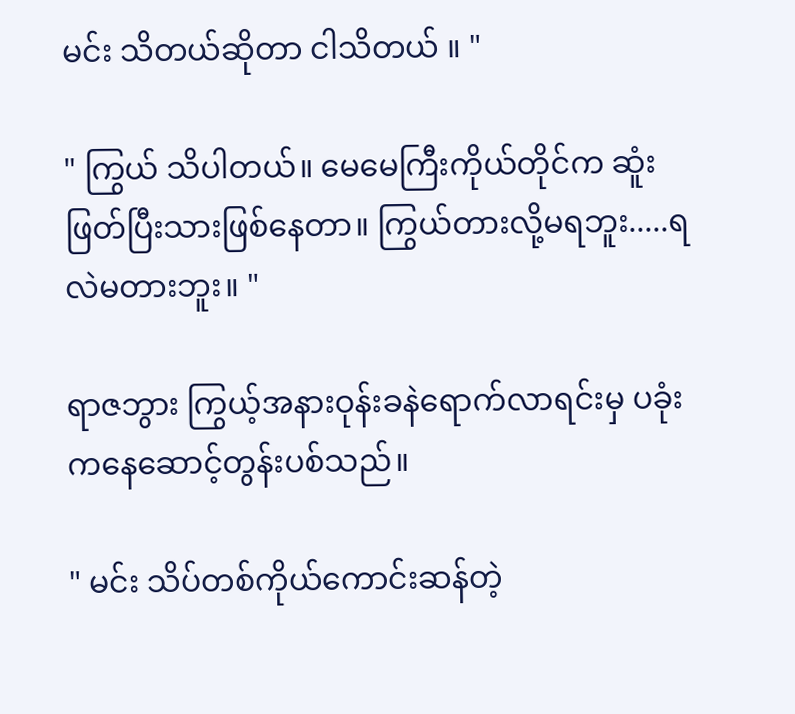မင်း သိတယ်ဆိုတာ ငါသိတယ် ။ "

" ကြွယ် သိပါတယ်။ မေမေကြီးကိုယ်တိုင်က ဆူံးဖြတ်ပြီးသားဖြစ်နေတာ။ ကြွယ်တားလို့မရဘူး.....ရလဲမတားဘူး။ "

ရာဇဘွား ကြွယ့်အနားဝုန်းခနဲရောက်လာရင်းမှ ပခုံးကနေဆောင့်တွန်းပစ်သည်။

" မင်း သိပ်တစ်ကိုယ်ကောင်းဆန်တဲ့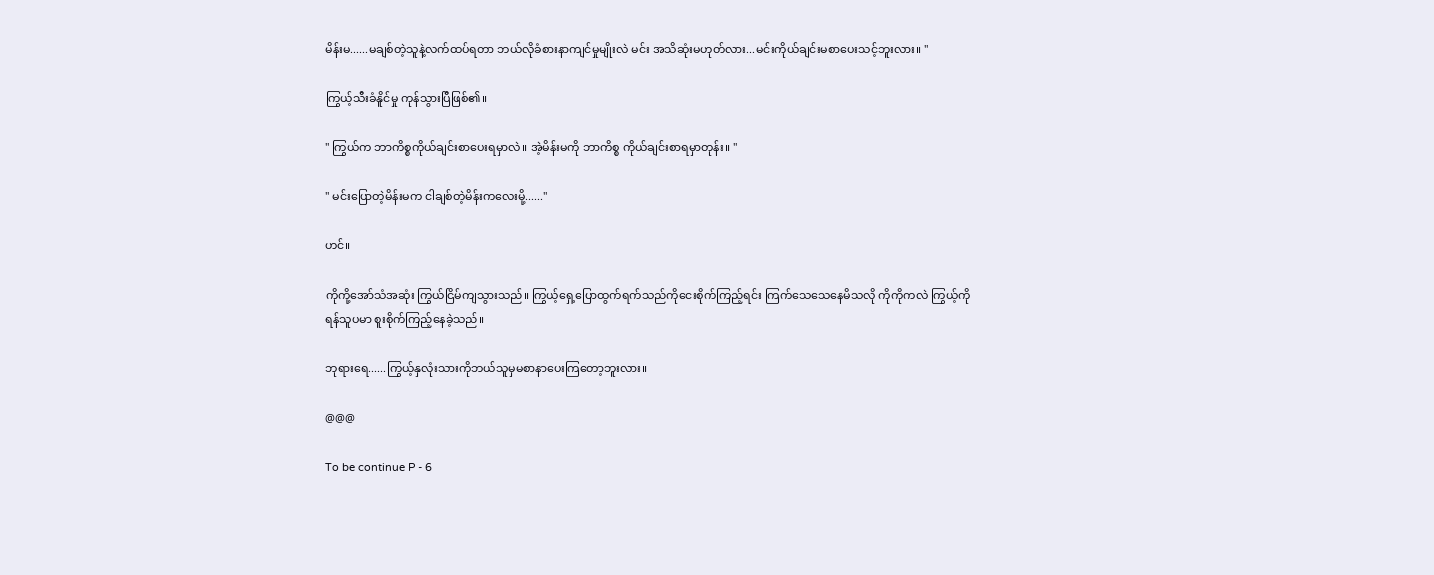မိန်းမ......မချစ်တဲ့သူနဲ့လက်ထပ်ရတာ ဘယ်လိုခံစားနာကျင်မှုမျိုးလဲ မင်း အသိဆုံးမဟုတ်လား...မင်းကိုယ်ချင်းမစာပေးသင့်ဘူးလား။ "

ကြွယ့်သီးခံနိူင်မှု ကုန်သွားပြီဖြစ်၏။

" ကြွယ်က ဘာကိစ္စကိုယ်ချင်းစာပေးရမှာလဲ။ အဲ့မိန်းမကို ဘာကိစ္စ ကိုယ်ချင်းစာရမှာတုန်း။ "

" မင်းပြောတဲ့မိန်းမက ငါချစ်တဲ့မိန်းကလေးမို့......"

ဟင်။

ကိုကို့အော်သံအဆုံး ကြွယ်ငြိမ်ကျသွားသည်။ ကြွယ့်ရှေ့ပြောထွက်ရက်သည်ကိုငေးစိုက်ကြည့်ရင်း ကြက်သေသေနေမိသလို ကိုကိုကလဲ ကြွယ့်ကိုရန်သူပမာ စူးစိုက်ကြည့်နေခဲ့သည်။

ဘုရားရေ......ကြွယ့်နှလုံးသားကိုဘယ်သူမှမစာနာပေးကြတော့ဘူးလား။

@@@

To be continue P - 6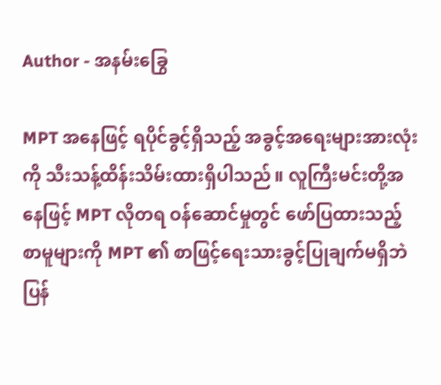Author - အနမ်းခြွေ

MPT အနေဖြင့် ရပိုင်ခွင့်ရှိသည့် အခွင့်အရေးများအားလုံးကို သီးသန့်ထိန်းသိမ်းထားရှိပါသည်။ လူကြီးမင်းတို့အနေဖြင့် MPT လိုတရ ဝန်ဆောင်မှုတွင် ဖော်ပြထားသည့် စာမူများကို MPT ၏ စာဖြင့်ရေးသားခွင့်ပြုချက်မရှိဘဲ ပြန်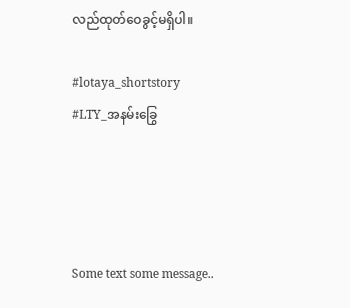လည်ထုတ်ဝေခွင့်မရှိပါ။

#lotaya_shortstory
#LTY_အနမ်းခြွေ




Some text some message..